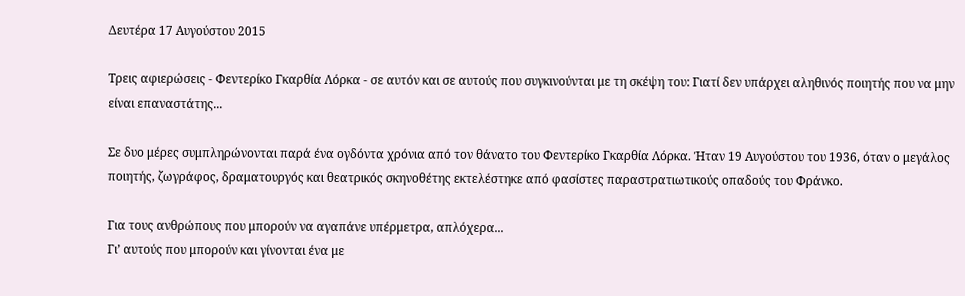Δευτέρα 17 Αυγούστου 2015

Τρεις αφιερώσεις - Φεντερίκο Γκαρθία Λόρκα - σε αυτόν και σε αυτούς που συγκινούνται με τη σκέψη του: Γιατί δεν υπάρχει αληθινός ποιητής που να μην είναι επαναστάτης...

Σε δυο μέρες συμπληρώνονται παρά ένα ογδόντα χρόνια από τον θάνατο του Φεντερίκο Γκαρθία Λόρκα. Ήταν 19 Αυγούστου του 1936, όταν ο μεγάλος ποιητής, ζωγράφος, δραματουργός και θεατρικός σκηνοθέτης εκτελέστηκε από φασίστες παραστρατιωτικούς οπαδούς του Φράνκο.

Για τους ανθρώπους που μπορούν να αγαπάνε υπέρμετρα, απλόχερα...
Γι’ αυτούς που μπορούν και γίνονται ένα με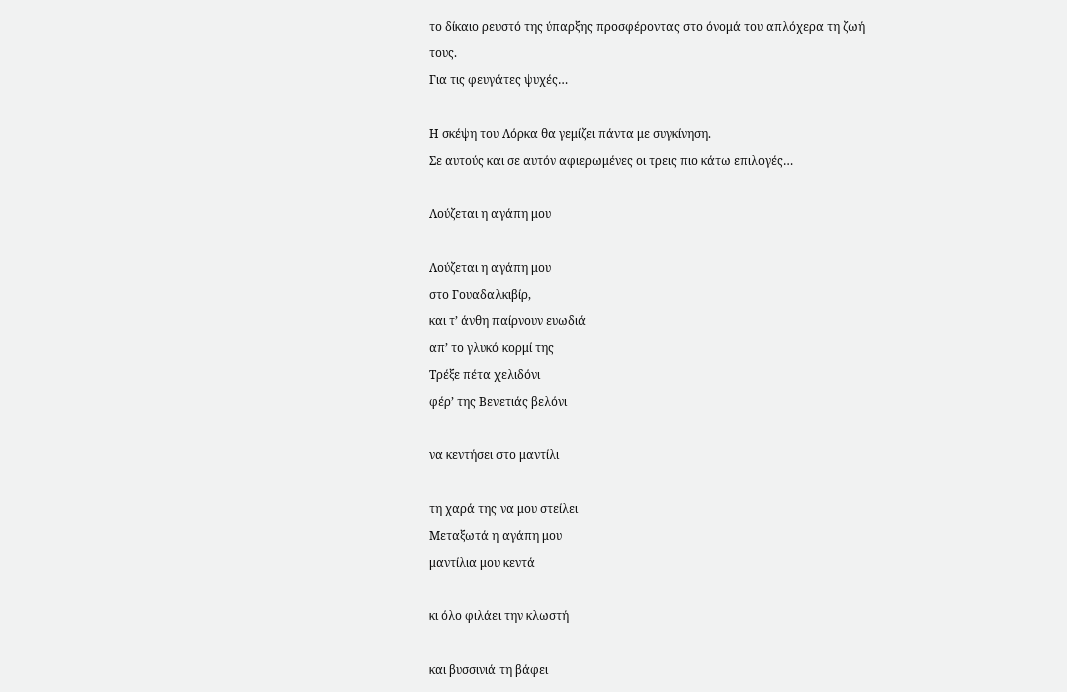το δίκαιο ρευστό της ύπαρξης προσφέροντας στο όνομά του απλόχερα τη ζωή τους.
Για τις φευγάτες ψυχές…

Η σκέψη του Λόρκα θα γεμίζει πάντα με συγκίνηση.
Σε αυτούς και σε αυτόν αφιερωμένες οι τρεις πιο κάτω επιλογές…

Λούζεται η αγάπη μου

Λούζεται η αγάπη μου
στο Γουαδαλκιβίρ,
και τ’ άνθη παίρνουν ευωδιά
απ’ το γλυκό κορμί της
Τρέξε πέτα χελιδόνι
φέρ’ της Βενετιάς βελόνι

να κεντήσει στο μαντίλι

τη χαρά της να μου στείλει
Μεταξωτά η αγάπη μου
μαντίλια μου κεντά

κι όλο φιλάει την κλωστή

και βυσσινιά τη βάφει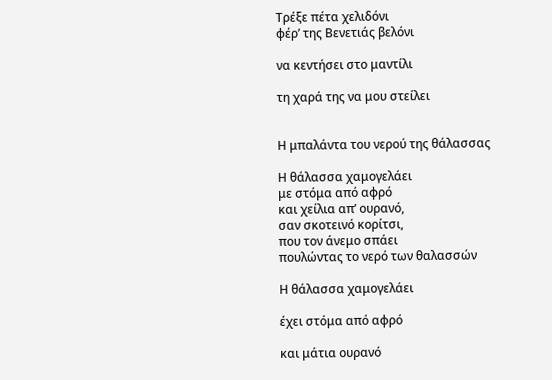Τρέξε πέτα χελιδόνι
φέρ’ της Βενετιάς βελόνι

να κεντήσει στο μαντίλι

τη χαρά της να μου στείλει


Η μπαλάντα του νερού της θάλασσας

Η θάλασσα χαμογελάει
με στόμα από αφρό
και χείλια απ’ ουρανό,
σαν σκοτεινό κορίτσι,
που τον άνεμο σπάει
πουλώντας το νερό των θαλασσών

Η θάλασσα χαμογελάει

έχει στόμα από αφρό

και μάτια ουρανό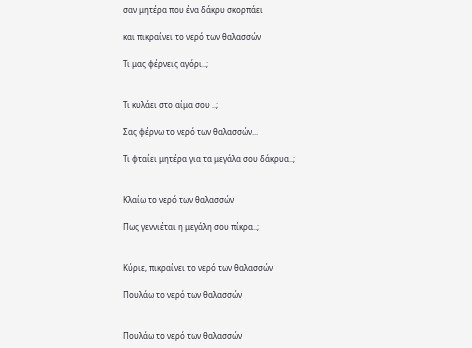σαν μητέρα που ένα δάκρυ σκορπάει

και πικραίνει το νερό των θαλασσών

Τι μας φέρνεις αγόρι..;


Τι κυλάει στο αίμα σου ..;

Σας φέρνω το νερό των θαλασσών...

Τι φταίει μητέρα για τα μεγάλα σου δάκρυα..;


Κλαίω το νερό των θαλασσών

Πως γεννιέται η μεγάλη σου πίκρα..;


Κύριε, πικραίνει το νερό των θαλασσών

Πουλάω το νερό των θαλασσών


Πουλάω το νερό των θαλασσών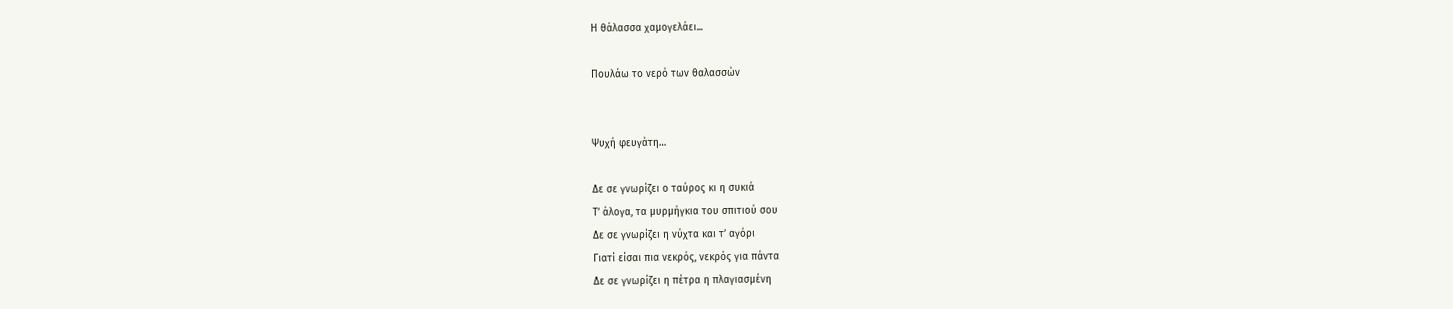Η θάλασσα χαμογελάει...

Πουλάω το νερό των θαλασσών


Ψυχή φευγάτη…

Δε σε γνωρίζει ο ταύρος κι η συκιά
Τ’ άλογα, τα μυρμήγκια του σπιτιού σου
Δε σε γνωρίζει η νύχτα και τ’ αγόρι
Γιατί είσαι πια νεκρός, νεκρός για πάντα
Δε σε γνωρίζει η πέτρα η πλαγιασμένη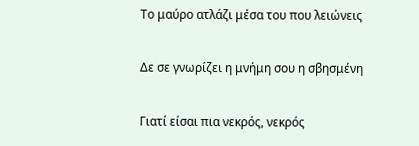Το μαύρο ατλάζι μέσα του που λειώνεις

Δε σε γνωρίζει η μνήμη σου η σβησμένη

Γιατί είσαι πια νεκρός, νεκρός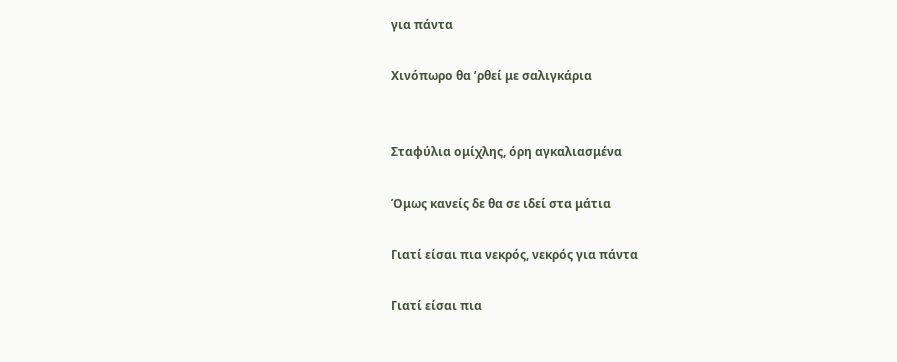για πάντα

Χινόπωρο θα ’ρθεί με σαλιγκάρια


Σταφύλια ομίχλης, όρη αγκαλιασμένα

Όμως κανείς δε θα σε ιδεί στα μάτια

Γιατί είσαι πια νεκρός, νεκρός για πάντα

Γιατί είσαι πια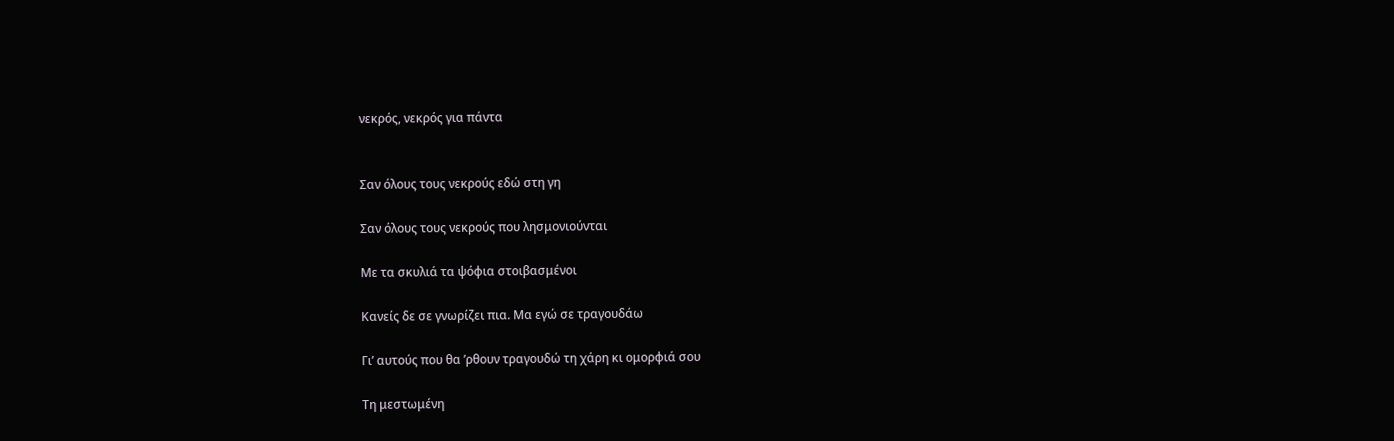νεκρός, νεκρός για πάντα


Σαν όλους τους νεκρούς εδώ στη γη

Σαν όλους τους νεκρούς που λησμονιούνται

Με τα σκυλιά τα ψόφια στοιβασμένοι

Κανείς δε σε γνωρίζει πια. Μα εγώ σε τραγουδάω

Γι’ αυτούς που θα ’ρθουν τραγουδώ τη χάρη κι ομορφιά σου

Τη μεστωμένη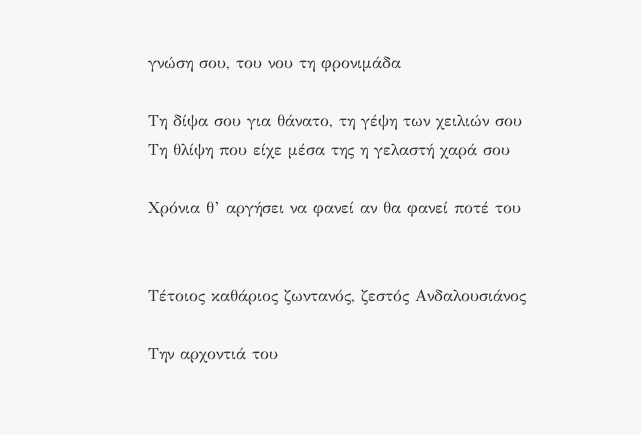γνώση σου, του νου τη φρονιμάδα

Τη δίψα σου για θάνατο, τη γέψη των χειλιών σου
Τη θλίψη που είχε μέσα της η γελαστή χαρά σου

Χρόνια θ’ αργήσει να φανεί αν θα φανεί ποτέ του


Τέτοιος καθάριος ζωντανός, ζεστός Ανδαλουσιάνος

Την αρχοντιά του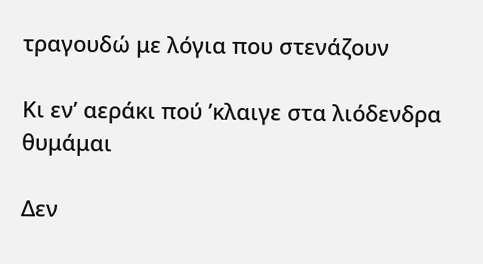τραγουδώ με λόγια που στενάζουν

Κι εν’ αεράκι πού ’κλαιγε στα λιόδενδρα θυμάμαι

Δεν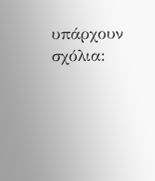υπάρχουν σχόλια: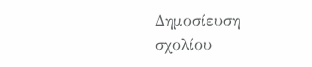Δημοσίευση σχολίου